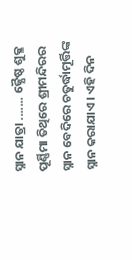ସ୍ନାନ ଯାତ୍ରା ....... ଜ୍ଯୈଷ୍ଠ ଶୁକ୍ଳ ପୂର୍ଣ୍ଣିମା ତିଥିରେ ଶ୍ରୀମନ୍ଦିରର ସ୍ନାନ ବେଦିରେ ଚତୁର୍ଦ୍ଧାମୂର୍ତ୍ତିଙ୍କ ସ୍ନାନ କରାଯାଏ। ଏହି ଦିନ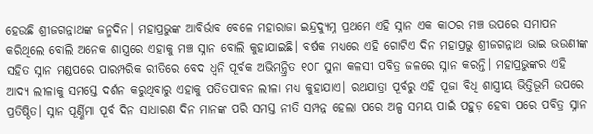ହେଉଛି ଶ୍ରୀଜଗନ୍ନାଥଙ୍କ ଜନ୍ମଦିନ। ମହାପ୍ରଭୁଙ୍କ ଆବିର୍ଭାବ ବେଳେ ମହାରାଜା ଇନ୍ଦ୍ରଦ୍ୟୁମ୍ନ ପ୍ରଥମେ ଏହି ସ୍ନାନ ଏକ କାଠର ମଞ୍ଚ ଉପରେ ସମାପନ କରିଥିଲେ ବୋଲି ଅନେକ ଶାସ୍ତ୍ରରେ ଏହାକୁ ମଞ୍ଚ ସ୍ନାନ ବୋଲି କୁହାଯାଇଛି। ବର୍ଷକ ମଧ୍ୟରେ ଏହି ଗୋଟିଏ ଦିନ ମହାପ୍ରଭୁ ଶ୍ରୀଜଗନ୍ନାଥ ଭାଇ ଭଉଣୀଙ୍କ ସହିତ ସ୍ନାନ ମଣ୍ଡପରେ ପାରମ୍ପରିକ ରୀତିରେ ବେଦ ଧ୍ଵନି ପୂର୍ବକ ଅଭିମନ୍ତ୍ରିତ ୧୦୮ ସୁନା କଳସୀ ପବିତ୍ର ଜଳରେ ସ୍ନାନ କରନ୍ତି। ମହାପ୍ରଭୁଙ୍କର ଏହି ଆଦ୍ୟ ଲୀଳାକୁ ସମସ୍ତେ ଦର୍ଶନ କରୁଥିବାରୁ ଏହାକୁ ପତିତପାବନ ଲୀଳା ମଧ୍ୟ କୁହାଯାଏ। ରଥଯାତ୍ରା ପୂର୍ବରୁ ଏହି ପୂଜା ବିଧି ଶାସ୍ତ୍ରୀୟ ଭିତ୍ତିଭୂମି ଉପରେ ପ୍ରତିଷ୍ଠିତ। ସ୍ନାନ ପୂର୍ଣ୍ଣିମା ପୂର୍ବ ଦିନ ସାଧାରଣ ଦିନ ମାନଙ୍କ ପରି ସମସ୍ତ ନୀତି ସମ୍ପନ୍ନ ହେଲା ପରେ ଅଳ୍ପ ସମୟ ପାଇଁ ପହୁଡ଼ ହେବା ପରେ ପବିତ୍ର ସ୍ନାନ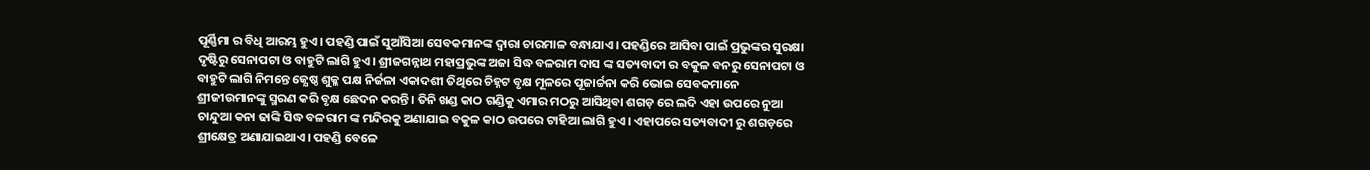ପୂର୍ଣ୍ଣିମା ର ବିଧି ଆରମ୍ଭ ହୁଏ। ପହଣ୍ଡି ପାଇଁ ସୁଆଁସିଆ ସେବକମାନଙ୍କ ଦ୍ଵାରା ଚାରମାଳ ବନ୍ଧାଯାଏ। ପହଣ୍ଡିରେ ଆସିବା ପାଇଁ ପ୍ରଭୁଙ୍କର ସୁରକ୍ଷା ଦୃଷ୍ଟିରୁ ସେନାପଟା ଓ ବାହୁଟି ଲାଗି ହୁଏ। ଶ୍ରୀଜଗନ୍ନାଥ ମହାପ୍ରଭୁଙ୍କ ଅଜା ସିଦ୍ଧ ବଳରାମ ଦାସ ଙ୍କ ସତ୍ୟବାଦୀ ର ବକୁଳ ବନରୁ ସେନାପଟା ଓ ବାହୁଟି ଲାଗି ନିମନ୍ତେ ଜ୍ଯେଷ୍ଠ ଶୁକ୍ଳ ପକ୍ଷ ନିର୍ଜଳା ଏକାଦଶୀ ତିଥିରେ ଚିହ୍ନଟ ବୃକ୍ଷ ମୂଳରେ ପୂଜାର୍ଚ୍ଚନା କରି ଭୋଇ ସେବକମାନେ ଶ୍ରୀଜୀଉମାନଙ୍କୁ ସ୍ମରଣ କରି ବୃକ୍ଷ ଛେଦନ କରନ୍ତି । ତିନି ଖଣ୍ଡ କାଠ ଗଣ୍ଡିକୁ ଏମାର ମଠରୁ ଆସିଥିବା ଶଗଡ଼ ରେ ଲଦି ଏହା ଉପରେ ନୁଆ ଚାନ୍ଦୁଆ କନା ଢାଙ୍କି ସିଦ୍ଧ ବଳରାମ ଙ୍କ ମନ୍ଦିରକୁ ଅଣାଯାଇ ବକୁଳ କାଠ ଉପରେ ଟାହିଆ ଲାଗି ହୁଏ। ଏହାପରେ ସତ୍ୟବାଦୀ ରୁ ଶଗଡ଼ରେ ଶ୍ରୀକ୍ଷେତ୍ର ଅଣାଯାଇଥାଏ। ପହଣ୍ଡି ବେଳେ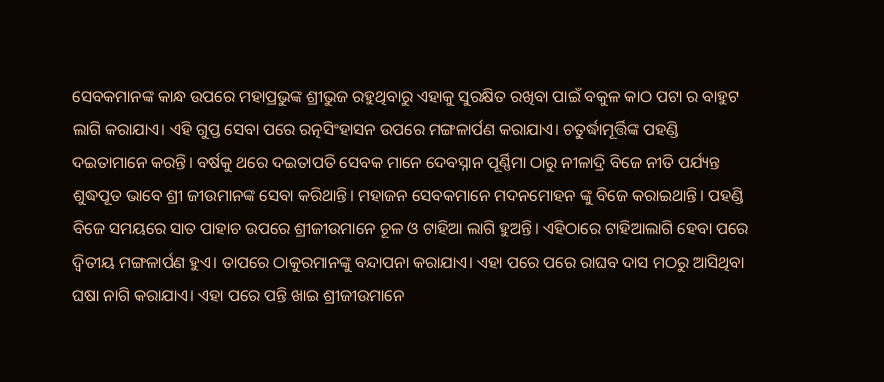ସେବକମାନଙ୍କ କାନ୍ଧ ଉପରେ ମହାପ୍ରଭୁଙ୍କ ଶ୍ରୀଭୁଜ ରହୁଥିବାରୁ ଏହାକୁ ସୁରକ୍ଷିତ ରଖିବା ପାଇଁ ବକୁଳ କାଠ ପଟା ର ବାହୁଟ ଲାଗି କରାଯାଏ। ଏହି ଗୁପ୍ତ ସେବା ପରେ ରତ୍ନସିଂହାସନ ଉପରେ ମଙ୍ଗଳାର୍ପଣ କରାଯାଏ। ଚତୁର୍ଦ୍ଧାମୂର୍ତ୍ତିଙ୍କ ପହଣ୍ଡି ଦଇତାମାନେ କରନ୍ତି। ବର୍ଷକୁ ଥରେ ଦଇତାପତି ସେବକ ମାନେ ଦେବସ୍ନାନ ପୂର୍ଣ୍ଣିମା ଠାରୁ ନୀଳାଦ୍ରି ବିଜେ ନୀତି ପର୍ଯ୍ୟନ୍ତ ଶୁଦ୍ଧପୂତ ଭାବେ ଶ୍ରୀ ଜୀଉମାନଙ୍କ ସେବା କରିଥାନ୍ତି। ମହାଜନ ସେବକମାନେ ମଦନମୋହନ ଙ୍କୁ ବିଜେ କରାଇଥାନ୍ତି। ପହଣ୍ଡି ବିଜେ ସମୟରେ ସାତ ପାହାଚ ଉପରେ ଶ୍ରୀଜୀଉମାନେ ଚୂଳ ଓ ଟାହିଆ ଲାଗି ହୁଅନ୍ତି। ଏହିଠାରେ ଟାହିଆଲାଗି ହେବା ପରେ ଦ୍ଵିତୀୟ ମଙ୍ଗଳାର୍ପଣ ହୁଏ। ତାପରେ ଠାକୁରମାନଙ୍କୁ ବନ୍ଦାପନା କରାଯାଏ। ଏହା ପରେ ପରେ ରାଘବ ଦାସ ମଠରୁ ଆସିଥିବା ଘଷା ନାଗି କରାଯାଏ। ଏହା ପରେ ପନ୍ତି ଖାଇ ଶ୍ରୀଜୀଉମାନେ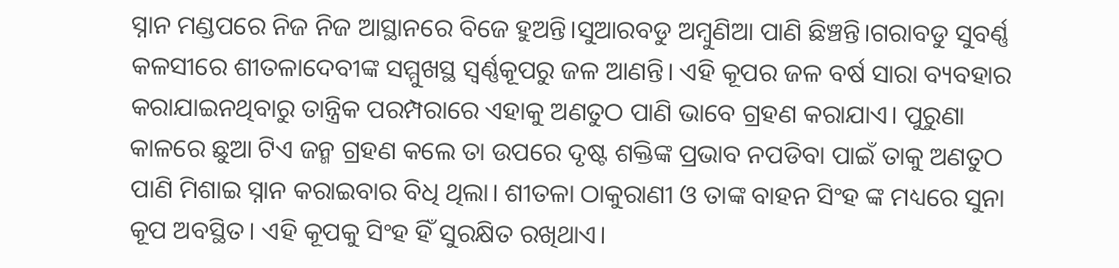ସ୍ନାନ ମଣ୍ଡପରେ ନିଜ ନିଜ ଆସ୍ଥାନରେ ବିଜେ ହୁଅନ୍ତି।ସୁଆରବଡୁ ଅମ୍ବୁଣିଆ ପାଣି ଛିଞ୍ଚନ୍ତି।ଗରାବଡୁ ସୁବର୍ଣ୍ଣ କଳସୀରେ ଶୀତଳାଦେବୀଙ୍କ ସମ୍ମୁଖସ୍ଥ ସ୍ଵର୍ଣ୍ଣକୂପରୁ ଜଳ ଆଣନ୍ତି। ଏହି କୂପର ଜଳ ବର୍ଷ ସାରା ବ୍ୟବହାର କରାଯାଇନଥିବାରୁ ତାନ୍ତ୍ରିକ ପରମ୍ପରାରେ ଏହାକୁ ଅଣତୁଠ ପାଣି ଭାବେ ଗ୍ରହଣ କରାଯାଏ। ପୁରୁଣା କାଳରେ ଛୁଆ ଟିଏ ଜନ୍ମ ଗ୍ରହଣ କଲେ ତା ଉପରେ ଦୃଷ୍ଟ ଶକ୍ତିଙ୍କ ପ୍ରଭାବ ନପଡିବା ପାଇଁ ତାକୁ ଅଣତୁଠ ପାଣି ମିଶାଇ ସ୍ନାନ କରାଇବାର ବିଧି ଥିଲା। ଶୀତଳା ଠାକୁରାଣୀ ଓ ତାଙ୍କ ବାହନ ସିଂହ ଙ୍କ ମଧ୍ୟରେ ସୁନା କୂପ ଅବସ୍ଥିତ। ଏହି କୂପକୁ ସିଂହ ହିଁ ସୁରକ୍ଷିତ ରଖିଥାଏ।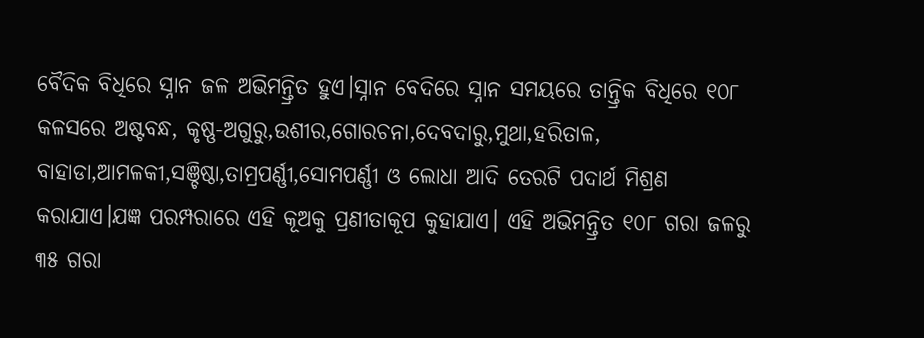ବୈଦିକ ବିଧିରେ ସ୍ନାନ ଜଳ ଅଭିମନ୍ତ୍ରିତ ହୁଏ।ସ୍ନାନ ବେଦିରେ ସ୍ନାନ ସମୟରେ ତାନ୍ତ୍ରିକ ବିଧିରେ ୧୦୮ କଳସରେ ଅଷ୍ଟବନ୍ଧ, କୃଷ୍ଣ-ଅଗୁରୁ,ଉଶୀର,ଗୋରଚନା,ଦେବଦାରୁ,ମୁଥା,ହରିତାଳ, ବାହାଡା,ଆମଳକୀ,ସଞ୍ଚିଷ୍ଠା,ତାମ୍ରପର୍ଣ୍ଣୀ,ସୋମପର୍ଣ୍ଣୀ ଓ ଲୋଧା ଆଦି ତେରଟି ପଦାର୍ଥ ମିଶ୍ରଣ କରାଯାଏ।ଯଜ୍ଞ ପରମ୍ପରାରେ ଏହି କୂଅକୁ ପ୍ରଣୀତାକୂପ କୁହାଯାଏ। ଏହି ଅଭିମନ୍ତ୍ରିତ ୧୦୮ ଗରା ଜଳରୁ ୩୫ ଗରା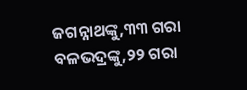ଜଗନ୍ନାଥଙ୍କୁ,୩୩ ଗରା ବଳଭଦ୍ରଙ୍କୁ,୨୨ ଗରା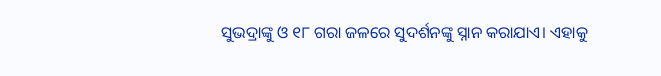ସୁଭଦ୍ରାଙ୍କୁ ଓ ୧୮ ଗରା ଜଳରେ ସୁଦର୍ଶନଙ୍କୁ ସ୍ନାନ କରାଯାଏ। ଏହାକୁ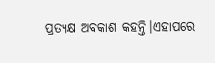ପ୍ରତ୍ଯକ୍ଷ ଅବକାଶ କହନ୍ତି।ଏହାପରେ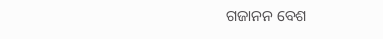ଗଜାନନ ବେଶ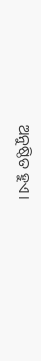ଅନୁଷ୍ଠିତ ହୁଏ।